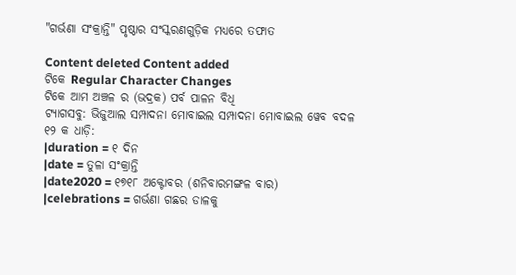"ଗର୍ଭଣା ସଂକ୍ରାନ୍ତି" ପୃଷ୍ଠାର ସଂସ୍କରଣ‌ଗୁଡ଼ିକ ମଧ୍ୟରେ ତଫାତ

Content deleted Content added
ଟିକେ Regular Character Changes
ଟିକେ ଆମ ଅଞ୍ଚଳ ର (ଭଦ୍ରକ) ପର୍ବ ପାଳନ ବିଧି
ଟ୍ୟାଗସବୁ: ଭିଜୁଆଲ ସମ୍ପାଦନା ମୋବାଇଲ ସମ୍ପାଦନା ମୋବାଇଲ ୱେବ ବଦଳ
୧୨ କ ଧାଡ଼ି:
|duration = ୧ ଦିନ
|date = ତୁଳା ସଂକ୍ରାନ୍ତି
|date2020 = ୧୭୧୮ ଅକ୍ଟୋବର (ଶନିବାରମଙ୍ଗଳ ବାର)
|celebrations = ଗର୍ଭଣା ଗଛର ଡାଳକୁ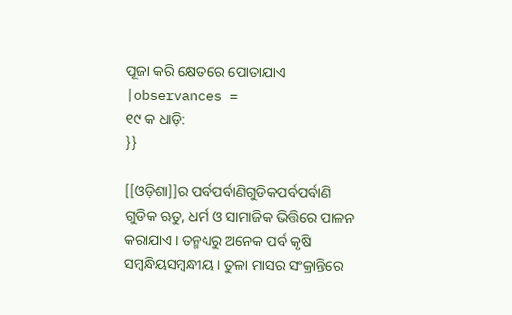ପୂଜା କରି କ୍ଷେତରେ ପୋତାଯାଏ
|observances =
୧୯ କ ଧାଡ଼ି:
}}

[[ଓଡ଼ିଶା]]ର ପର୍ବପର୍ବାଣିଗୁଡିକପର୍ବପର୍ବାଣି ଗୁଡିକ ଋତୁ, ଧର୍ମ ଓ ସାମାଜିକ ଭିତ୍ତିରେ ପାଳନ କରାଯାଏ । ତନ୍ମଧ୍ୟରୁ ଅନେକ ପର୍ବ କୃଷି ସମ୍ବନ୍ଧିୟସମ୍ବନ୍ଧୀୟ । ତୁଳା ମାସର ସଂକ୍ରାନ୍ତିରେ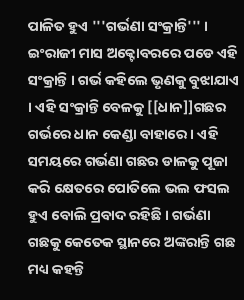ପାଳିତ ହୁଏ '''ଗର୍ଭଣା ସଂକ୍ରାନ୍ତି''' । ଇଂରାଜୀ ମାସ ଅକ୍ଟୋବରରେ ପଡେ ଏହି ସଂକ୍ରାନ୍ତି । ଗର୍ଭ କହିଲେ ଭୃଣକୁ ବୁଝାଯାଏ । ଏହି ସଂକ୍ରାନ୍ତି ବେଳକୁ [[ଧାନ]]ଗଛର ଗର୍ଭରେ ଧାନ କେଣ୍ଡା ବାହାରେ । ଏହି ସମୟରେ ଗର୍ଭଣା ଗଛର ଡାଳକୁ ପୂଜା କରି କ୍ଷେତରେ ପୋତିଲେ ଭଲ ଫସଲ ହୁଏ ବୋଲି ପ୍ରବାଦ ରହିଛି । ଗର୍ଭଣା ଗଛକୁ କେତେକ ସ୍ଥାନରେ ଅଙ୍କରାନ୍ତି ଗଛ ମଧ୍ୟ କହନ୍ତି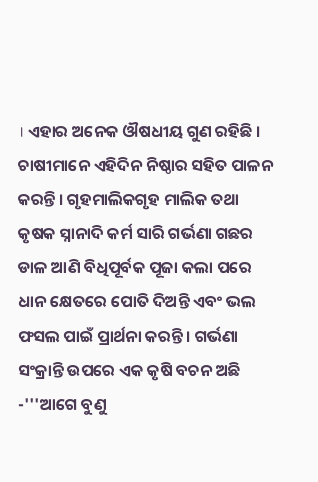। ଏହାର ଅନେକ ଔଷଧୀୟ ଗୁଣ ରହିଛି । ଚାଷୀମାନେ ଏହିଦିନ ନିଷ୍ଠାର ସହିତ ପାଳନ କରନ୍ତି । ଗୃହମାଲିକଗୃହ ମାଲିକ ତଥା କୃଷକ ସ୍ନାନାଦି କର୍ମ ସାରି ଗର୍ଭଣା ଗଛର ଡାଳ ଆଣି ବିଧିପୂର୍ବକ ପୂଜା କଲା ପରେ ଧାନ କ୍ଷେତରେ ପୋତି ଦିଅନ୍ତି ଏବଂ ଭଲ ଫସଲ ପାଇଁ ପ୍ରାର୍ଥନା କରନ୍ତି । ଗର୍ଭଣା ସଂକ୍ରାନ୍ତି ଉପରେ ଏକ କୃଷି ବଚନ ଅଛି -'''ଆଗେ ବୁଣୁ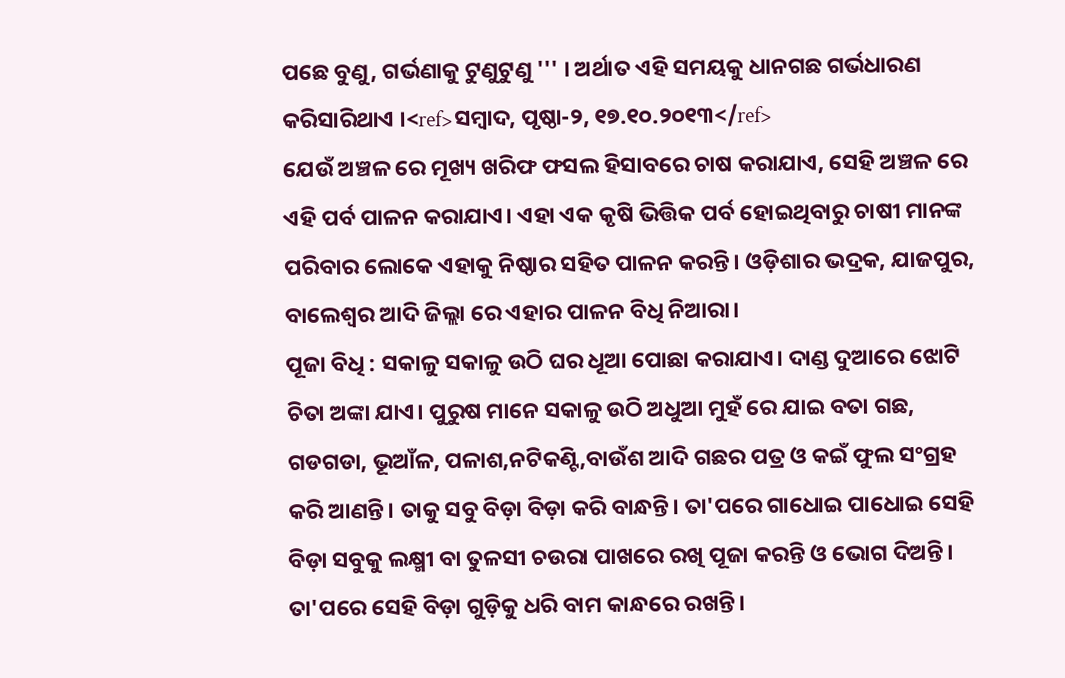ପଛେ ବୁଣୁ, ଗର୍ଭଣାକୁ ଟୁଣୁଟୁଣୁ ''' । ଅର୍ଥାତ ଏହି ସମୟକୁ ଧାନଗଛ ଗର୍ଭଧାରଣ କରିସାରିଥାଏ ।<ref>ସମ୍ବାଦ, ପୃଷ୍ଠା-୨, ୧୭.୧୦.୨୦୧୩</ref>
ଯେଉଁ ଅଞ୍ଚଳ ରେ ମୂଖ୍ୟ ଖରିଫ ଫସଲ ହିସାବରେ ଚାଷ କରାଯାଏ, ସେହି ଅଞ୍ଚଳ ରେ ଏହି ପର୍ବ ପାଳନ କରାଯାଏ। ଏହା ଏକ କୃଷି ଭିତ୍ତିକ ପର୍ବ ହୋଇଥିବାରୁ ଚାଷୀ ମାନଙ୍କ ପରିବାର ଲୋକେ ଏହାକୁ ନିଷ୍ଠାର ସହିତ ପାଳନ କରନ୍ତି। ଓଡ଼ିଶାର ଭଦ୍ରକ, ଯାଜପୁର, ବାଲେଶ୍ଵର ଆଦି ଜିଲ୍ଲା ରେ ଏହାର ପାଳନ ବିଧି ନିଆରା।
ପୂଜା ବିଧି : ସକାଳୁ ସକାଳୁ ଉଠି ଘର ଧୂଆ ପୋଛା କରାଯାଏ। ଦାଣ୍ଡ ଦୁଆରେ ଝୋଟି ଚିତା ଅଙ୍କା ଯାଏ। ପୁରୁଷ ମାନେ ସକାଳୁ ଉଠି ଅଧୁଆ ମୁହଁ ରେ ଯାଇ ବତା ଗଛ, ଗଡଗଡା, ଭୂଆଁଳ, ପଳାଶ,ନଟିକଣ୍ଟି,ବାଉଁଶ ଆଦି ଗଛର ପତ୍ର ଓ କଇଁ ଫୁଲ ସଂଗ୍ରହ କରି ଆଣନ୍ତି। ତାକୁ ସବୁ ବିଡ଼ା ବିଡ଼ା କରି ବାନ୍ଧନ୍ତି। ତା'ପରେ ଗାଧୋଇ ପାଧୋଇ ସେହି ବିଡ଼ା ସବୁକୁ ଲକ୍ଷ୍ମୀ ବା ତୁଳସୀ ଚଉରା ପାଖରେ ରଖି ପୂଜା କରନ୍ତି ଓ ଭୋଗ ଦିଅନ୍ତି। ତା'ପରେ ସେହି ବିଡ଼ା ଗୁଡ଼ିକୁ ଧରି ବାମ କାନ୍ଧରେ ରଖନ୍ତି।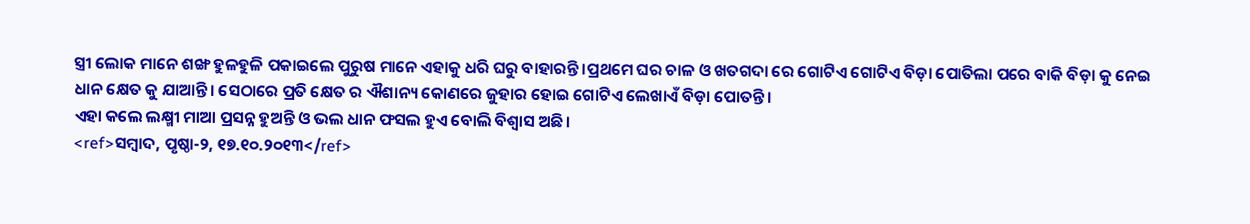ସ୍ତ୍ରୀ ଲୋକ ମାନେ ଶଙ୍ଖ ହୁଳହୁଳି ପକାଇଲେ ପୁରୁଷ ମାନେ ଏହାକୁ ଧରି ଘରୁ ବାହାରନ୍ତି ।ପ୍ରଥମେ ଘର ଚାଳ ଓ ଖତଗଦା ରେ ଗୋଟିଏ ଗୋଟିଏ ବିଡ଼ା ପୋତିଲା ପରେ ବାକି ବିଡ଼ା କୁ ନେଇ ଧାନ କ୍ଷେତ କୁ ଯାଆନ୍ତି। ସେଠାରେ ପ୍ରତି କ୍ଷେତ ର ଐଶାନ୍ୟ କୋଣରେ ଜୁହାର ହୋଇ ଗୋଟିଏ ଲେଖାଏଁ ବିଡ଼ା ପୋତନ୍ତି।
ଏହା କଲେ ଲକ୍ଷ୍ମୀ ମାଆ ପ୍ରସନ୍ନ ହୁଅନ୍ତି ଓ ଭଲ ଧାନ ଫସଲ ହୁଏ ବୋଲି ବିଶ୍ବାସ ଅଛି।
<ref>ସମ୍ବାଦ, ପୃଷ୍ଠା-୨, ୧୭.୧୦.୨୦୧୩</ref>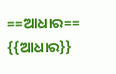==ଆଧାର==
{{ଆଧାର}}